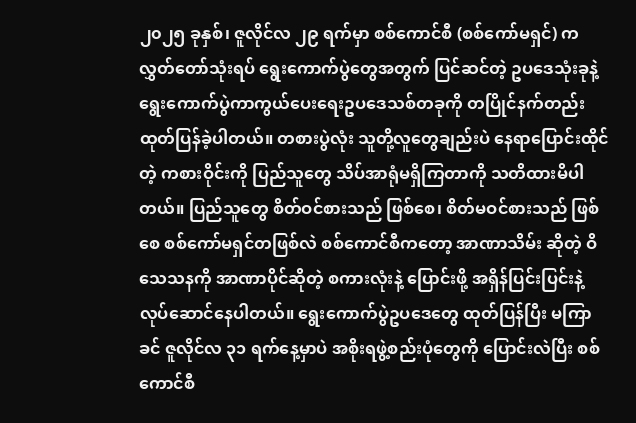၂၀၂၅ ခုနှစ်၊ ဇူလိုင်လ ၂၉ ရက်မှာ စစ်ကောင်စီ (စစ်ကော်မရှင်) က လွှတ်တော်သုံးရပ် ရွေးကောက်ပွဲတွေအတွက် ပြင်ဆင်တဲ့ ဥပဒေသုံးခုနဲ့ ရွေးကောက်ပွဲကာကွယ်ပေးရေးဥပဒေသစ်တခုကို တပြိုင်နက်တည်း ထုတ်ပြန်ခဲ့ပါတယ်။ တစားပွဲလုံး သူတို့လူတွေချည်းပဲ နေရာပြောင်းထိုင်တဲ့ ကစားဝိုင်းကို ပြည်သူတွေ သိပ်အာရုံမရှိကြတာကို သတိထားမိပါတယ်။ ပြည်သူတွေ စိတ်ဝင်စားသည် ဖြစ်စေ၊ စိတ်မဝင်စားသည် ဖြစ်စေ စစ်ကော်မရှင်တဖြစ်လဲ စစ်ကောင်စီကတော့ အာဏာသိမ်း ဆိုတဲ့ ဝိသေသနကို အာဏာပိုင်ဆိုတဲ့ စကားလုံးနဲ့ ပြောင်းဖို့ အရှိန်ပြင်းပြင်းနဲ့ လုပ်ဆောင်နေပါတယ်။ ရွေးကောက်ပွဲဥပဒေတွေ ထုတ်ပြန်ပြီး မကြာခင် ဇူလိုင်လ ၃၁ ရက်နေ့မှာပဲ အစိုးရဖွဲ့စည်းပုံတွေကို ပြောင်းလဲပြီး စစ်ကောင်စီ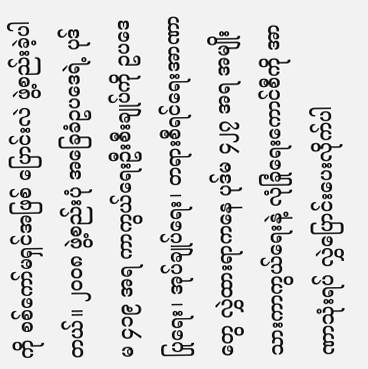ကို စစ်ကော်မရှင်အဖြစ် ပြောင်းလဲ ဖွဲ့စည်းခဲ့ပါတယ်။ ၂၀၀၈ ဖွဲ့စည်းပုံ အခြေခံဥပဒေရဲ့ ပုဒ်မ ၄၁၉ အရ ကာကွယ်ရေးဦးစီးချုပ်ကို ဥပဒေပြုရေး၊ အုပ်ချုပ်ရေး၊ တရားစီရင်ရေးအာဏာတွေ လွှဲထားရာကနေ ပုဒ်မ ၄၂၇ အရ အမျိုးသားကာကွယ်ရေးနဲ့ လုံခြုံရေးကောင်စီကို အာဏာသုံးရပ် လွှဲပြောင်းပေးလိုက်ပါ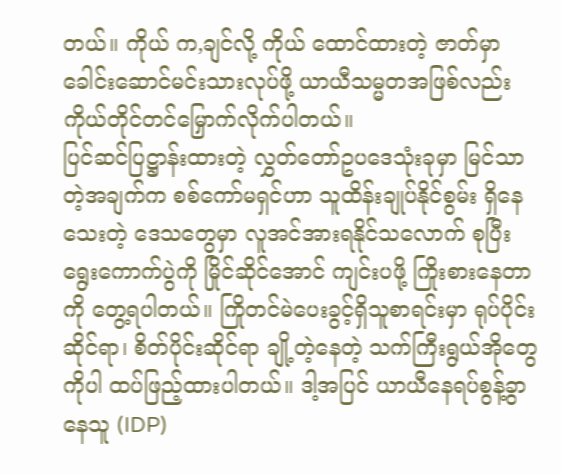တယ်။ ကိုယ် က,ချင်လို့ ကိုယ် ထောင်ထားတဲ့ ဇာတ်မှာ ခေါင်းဆောင်မင်းသားလုပ်ဖို့ ယာယီသမ္မတအဖြစ်လည်း ကိုယ်တိုင်တင်မြှောက်လိုက်ပါတယ်။
ပြင်ဆင်ပြဋ္ဌာန်းထားတဲ့ လွှတ်တော်ဥပဒေသုံးခုမှာ မြင်သာတဲ့အချက်က စစ်ကော်မရှင်ဟာ သူထိန်းချုပ်နိုင်စွမ်း ရှိနေသေးတဲ့ ဒေသတွေမှာ လူအင်အားရနိုင်သလောက် စုပြီး ရွေးကောက်ပွဲကို မြိုင်ဆိုင်အောင် ကျင်းပဖို့ ကြိုးစားနေတာကို တွေ့ရပါတယ်။ ကြိုတင်မဲပေးခွင့်ရှိသူစာရင်းမှာ ရုပ်ပိုင်းဆိုင်ရာ၊ စိတ်ပိုင်းဆိုင်ရာ ချို့တဲ့နေတဲ့ သက်ကြီးရွယ်အိုတွေကိုပါ ထပ်ဖြည့်ထားပါတယ်။ ဒါ့အပြင် ယာယီနေရပ်စွန့်ခွာနေသူ (IDP)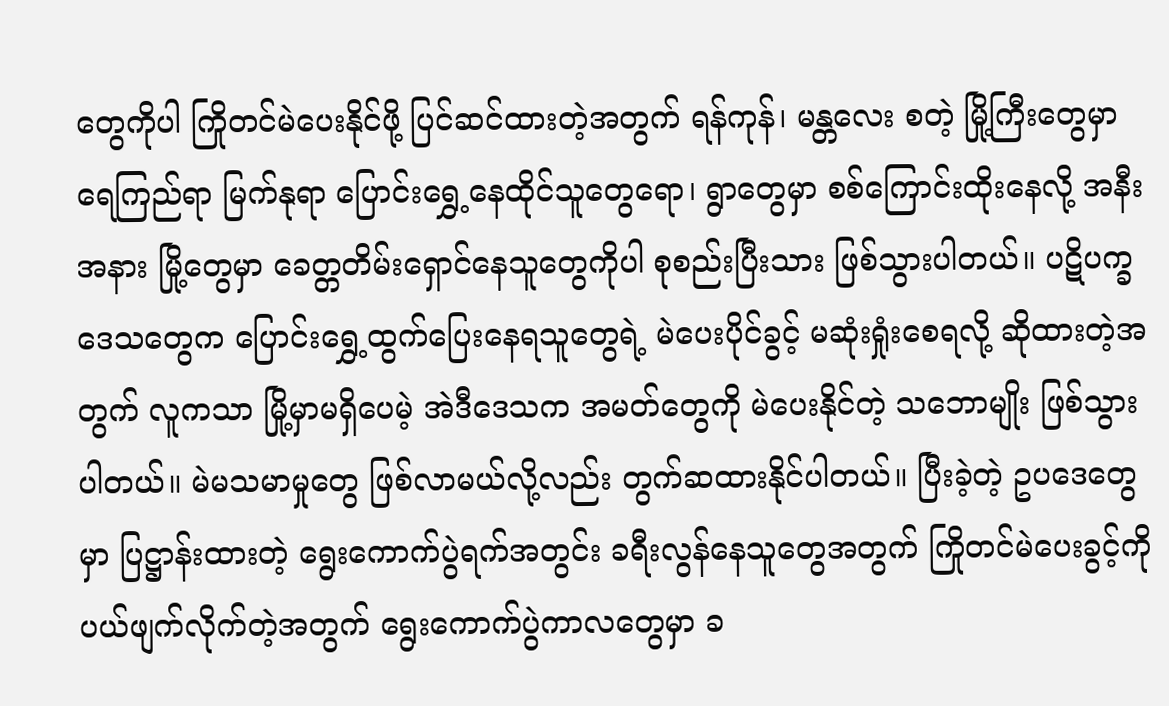တွေကိုပါ ကြိုတင်မဲပေးနိုင်ဖို့ ပြင်ဆင်ထားတဲ့အတွက် ရန်ကုန်၊ မန္တလေး စတဲ့ မြို့ကြီးတွေမှာ ရေကြည်ရာ မြက်နုရာ ပြောင်းရွှေ့နေထိုင်သူတွေရော၊ ရွာတွေမှာ စစ်ကြောင်းထိုးနေလို့ အနီးအနား မြို့တွေမှာ ခေတ္တတိမ်းရှောင်နေသူတွေကိုပါ စုစည်းပြီးသား ဖြစ်သွားပါတယ်။ ပဋိပက္ခဒေသတွေက ပြောင်းရွှေ့ထွက်ပြေးနေရသူတွေရဲ့ မဲပေးပိုင်ခွင့် မဆုံးရှုံးစေရလို့ ဆိုထားတဲ့အတွက် လူကသာ မြို့မှာမရှိပေမဲ့ အဲဒီဒေသက အမတ်တွေကို မဲပေးနိုင်တဲ့ သဘောမျိုး ဖြစ်သွားပါတယ်။ မဲမသမာမှုတွေ ဖြစ်လာမယ်လို့လည်း တွက်ဆထားနိုင်ပါတယ်။ ပြီးခဲ့တဲ့ ဥပဒေတွေမှာ ပြဋ္ဌာန်းထားတဲ့ ရွေးကောက်ပွဲရက်အတွင်း ခရီးလွန်နေသူတွေအတွက် ကြိုတင်မဲပေးခွင့်ကို ပယ်ဖျက်လိုက်တဲ့အတွက် ရွေးကောက်ပွဲကာလတွေမှာ ခ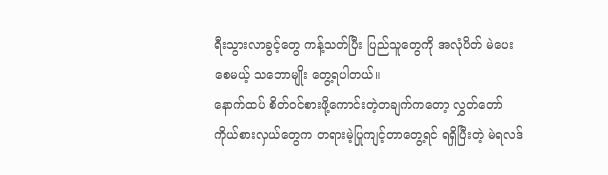ရီးသွားလာခွင့်တွေ ကန့်သတ်ပြီး ပြည်သူတွေကို အလုံပိတ် မဲပေးစေမယ့် သဘောမျိုး တွေ့ရပါတယ်။
နောက်ထပ် စိတ်ဝင်စားဖို့ကောင်းတဲ့တချက်ကတော့ လွှတ်တော်ကိုယ်စားလှယ်တွေက တရားမဲ့ပြုကျင့်တာတွေ့ရင် ရရှိပြီးတဲ့ မဲရလဒ်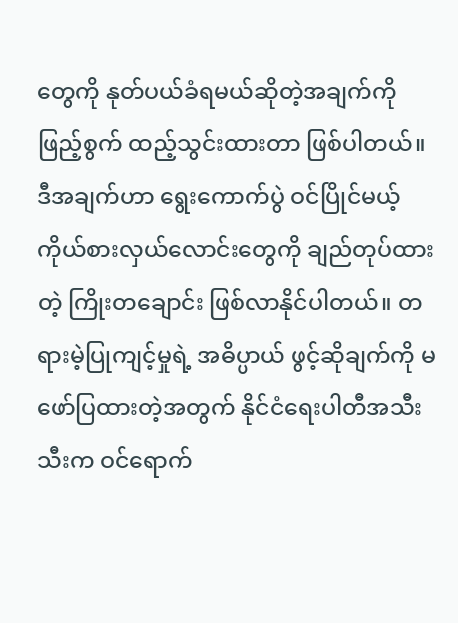တွေကို နုတ်ပယ်ခံရမယ်ဆိုတဲ့အချက်ကို ဖြည့်စွက် ထည့်သွင်းထားတာ ဖြစ်ပါတယ်။ ဒီအချက်ဟာ ရွေးကောက်ပွဲ ဝင်ပြိုင်မယ့် ကိုယ်စားလှယ်လောင်းတွေကို ချည်တုပ်ထားတဲ့ ကြိုးတချောင်း ဖြစ်လာနိုင်ပါတယ်။ တရားမဲ့ပြုကျင့်မှုရဲ့ အဓိပ္ပာယ် ဖွင့်ဆိုချက်ကို မဖော်ပြထားတဲ့အတွက် နိုင်ငံရေးပါတီအသီးသီးက ဝင်ရောက်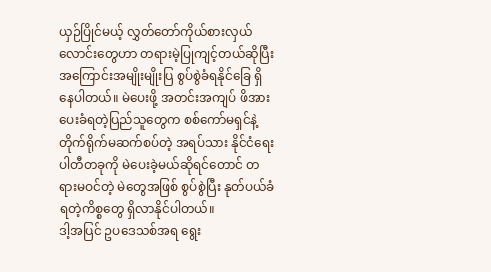ယှဉ်ပြိုင်မယ့် လွှတ်တော်ကိုယ်စားလှယ်လောင်းတွေဟာ တရားမဲ့ပြုကျင့်တယ်ဆိုပြီး အကြောင်းအမျိုးမျိုးပြ စွပ်စွဲခံရနိုင်ခြေ ရှိနေပါတယ်။ မဲပေးဖို့ အတင်းအကျပ် ဖိအားပေးခံရတဲ့ပြည်သူတွေက စစ်ကော်မရှင်နဲ့ တိုက်ရိုက်မဆက်စပ်တဲ့ အရပ်သား နိုင်ငံရေးပါတီတခုကို မဲပေးခဲ့မယ်ဆိုရင်တောင် တရားမဝင်တဲ့ မဲတွေအဖြစ် စွပ်စွဲပြီး နုတ်ပယ်ခံရတဲ့ကိစ္စတွေ ရှိလာနိုင်ပါတယ်။
ဒါ့အပြင် ဥပဒေသစ်အရ ရွေး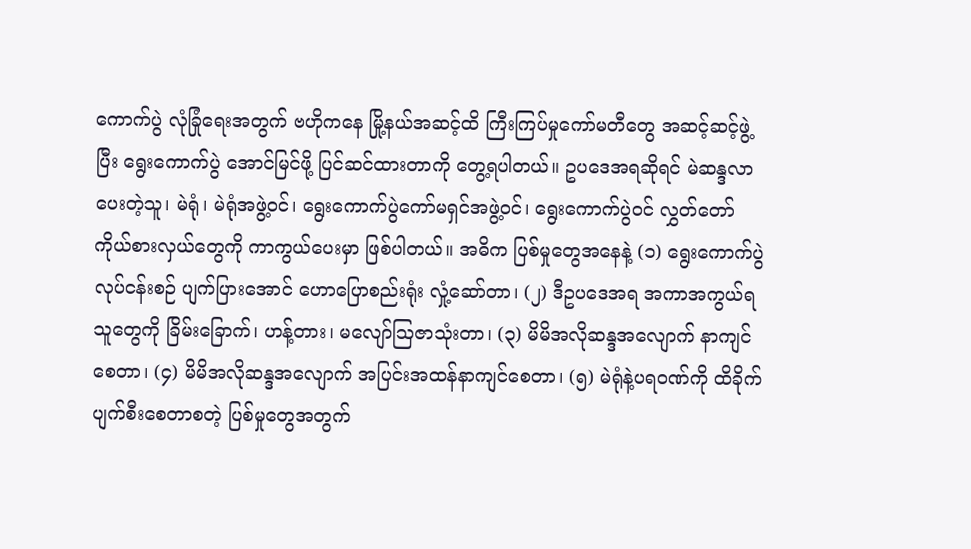ကောက်ပွဲ လုံခြုံရေးအတွက် ဗဟိုကနေ မြို့နယ်အဆင့်ထိ ကြီးကြပ်မှုကော်မတီတွေ အဆင့်ဆင့်ဖွဲ့ပြီး ရွေးကောက်ပွဲ အောင်မြင်ဖို့ ပြင်ဆင်ထားတာကို တွေ့ရပါတယ်။ ဥပဒေအရဆိုရင် မဲဆန္ဒလာပေးတဲ့သူ၊ မဲရုံ၊ မဲရုံအဖွဲ့ဝင်၊ ရွေးကောက်ပွဲကော်မရှင်အဖွဲ့ဝင်၊ ရွေးကောက်ပွဲဝင် လွှတ်တော်ကိုယ်စားလှယ်တွေကို ကာကွယ်ပေးမှာ ဖြစ်ပါတယ်။ အဓိက ပြစ်မှုတွေအနေနဲ့ (၁) ရွေးကောက်ပွဲလုပ်ငန်းစဉ် ပျက်ပြားအောင် ဟောပြောစည်းရုံး လှုံ့ဆော်တာ၊ (၂) ဒီဥပဒေအရ အကာအကွယ်ရသူတွေကို ခြိမ်းခြောက်၊ ဟန့်တား၊ မလျော်ဩဇာသုံးတာ၊ (၃) မိမိအလိုဆန္ဒအလျောက် နာကျင်စေတာ၊ (၄) မိမိအလိုဆန္ဒအလျောက် အပြင်းအထန်နာကျင်စေတာ၊ (၅) မဲရုံနဲ့ပရဝဏ်ကို ထိခိုက်ပျက်စီးစေတာစတဲ့ ပြစ်မှုတွေအတွက်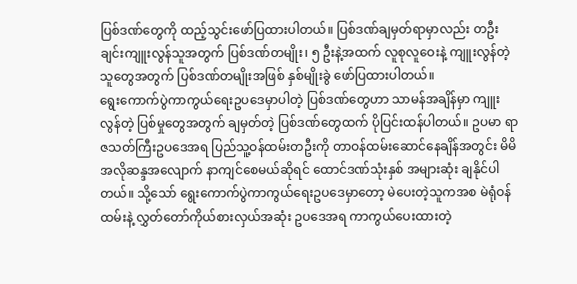ပြစ်ဒဏ်တွေကို ထည့်သွင်းဖော်ပြထားပါတယ်။ ပြစ်ဒဏ်ချမှတ်ရာမှာလည်း တဦးချင်းကျူးလွန်သူအတွက် ပြစ်ဒဏ်တမျိုး၊ ၅ ဦးနဲ့အထက် လူစုလူဝေးနဲ့ ကျူးလွန်တဲ့သူတွေအတွက် ပြစ်ဒဏ်တမျိုးအဖြစ် နှစ်မျိုးခွဲ ဖော်ပြထားပါတယ်။
ရွေးကောက်ပွဲကာကွယ်ရေးဥပဒေမှာပါတဲ့ ပြစ်ဒဏ်တွေဟာ သာမန်အချိန်မှာ ကျူးလွန်တဲ့ ပြစ်မှုတွေအတွက် ချမှတ်တဲ့ ပြစ်ဒဏ်တွေထက် ပိုပြင်းထန်ပါတယ်။ ဥပမာ ရာဇသတ်ကြီးဥပဒေအရ ပြည်သူ့ဝန်ထမ်းတဦးကို တာဝန်ထမ်းဆောင်နေချိန်အတွင်း မိမိအလိုဆန္ဒအလျောက် နာကျင်စေမယ်ဆိုရင် ထောင်ဒဏ်သုံးနှစ် အများဆုံး ချနိုင်ပါတယ်။ သို့သော် ရွေးကောက်ပွဲကာကွယ်ရေးဥပဒေမှာတော့ မဲပေးတဲ့သူကအစ မဲရုံဝန်ထမ်းနဲ့ လွှတ်တော်ကိုယ်စားလှယ်အဆုံး ဥပဒေအရ ကာကွယ်ပေးထားတဲ့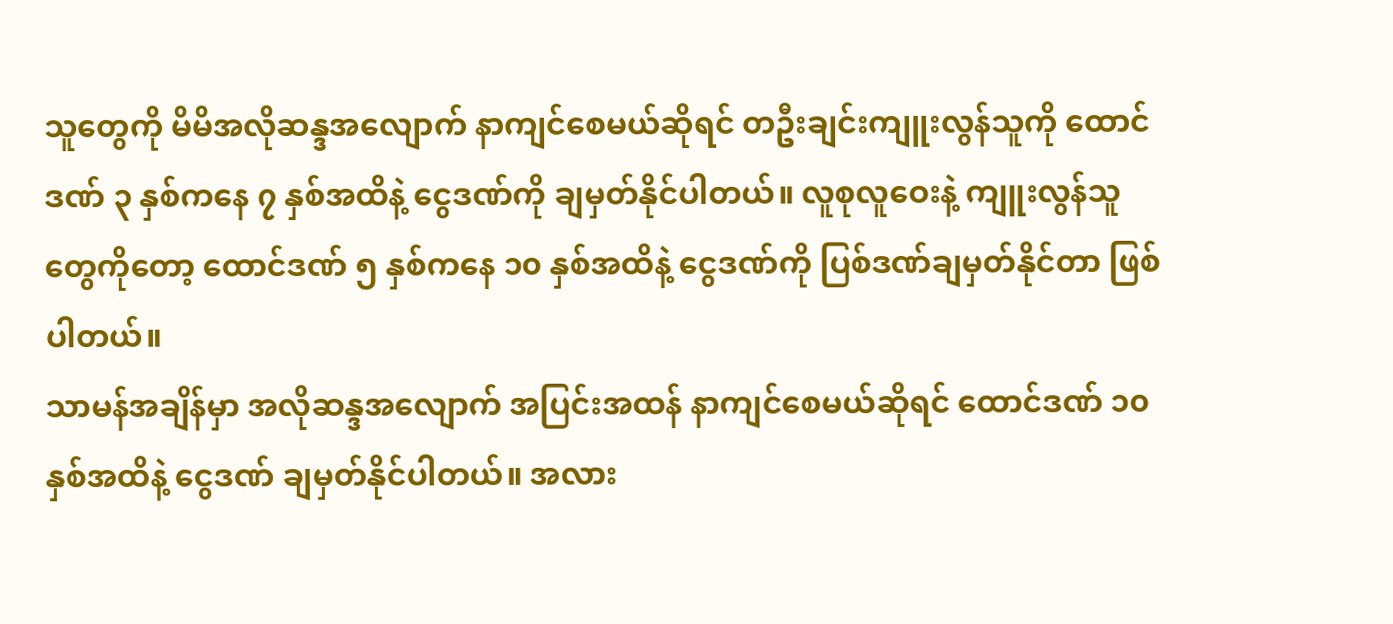သူတွေကို မိမိအလိုဆန္ဒအလျောက် နာကျင်စေမယ်ဆိုရင် တဦးချင်းကျူးလွန်သူကို ထောင်ဒဏ် ၃ နှစ်ကနေ ၇ နှစ်အထိနဲ့ ငွေဒဏ်ကို ချမှတ်နိုင်ပါတယ်။ လူစုလူဝေးနဲ့ ကျူးလွန်သူတွေကိုတော့ ထောင်ဒဏ် ၅ နှစ်ကနေ ၁၀ နှစ်အထိနဲ့ ငွေဒဏ်ကို ပြစ်ဒဏ်ချမှတ်နိုင်တာ ဖြစ်ပါတယ်။
သာမန်အချိန်မှာ အလိုဆန္ဒအလျောက် အပြင်းအထန် နာကျင်စေမယ်ဆိုရင် ထောင်ဒဏ် ၁၀ နှစ်အထိနဲ့ ငွေဒဏ် ချမှတ်နိုင်ပါတယ်။ အလား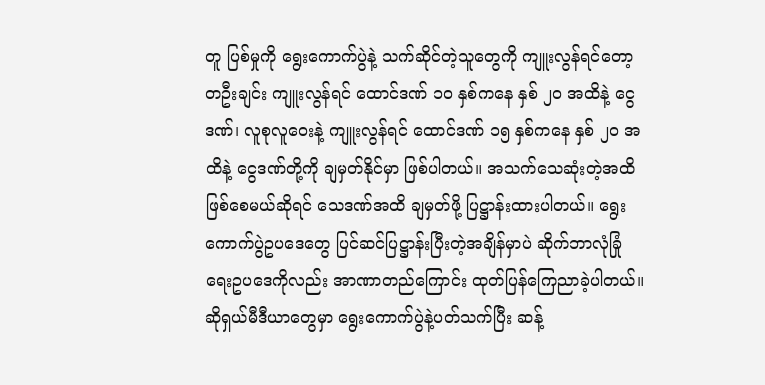တူ ပြစ်မှုကို ရွေးကောက်ပွဲနဲ့ သက်ဆိုင်တဲ့သူတွေကို ကျူးလွန်ရင်တော့ တဦးချင်း ကျူးလွန်ရင် ထောင်ဒဏ် ၁၀ နှစ်ကနေ နှစ် ၂၀ အထိနဲ့ ငွေဒဏ်၊ လူစုလူဝေးနဲ့ ကျူးလွန်ရင် ထောင်ဒဏ် ၁၅ နှစ်ကနေ နှစ် ၂၀ အထိနဲ့ ငွေဒဏ်တို့ကို ချမှတ်နိုင်မှာ ဖြစ်ပါတယ်။ အသက်သေဆုံးတဲ့အထိ ဖြစ်စေမယ်ဆိုရင် သေဒဏ်အထိ ချမှတ်ဖို့ ပြဋ္ဌာန်းထားပါတယ်။ ရွေးကောက်ပွဲဥပဒေတွေ ပြင်ဆင်ပြဋ္ဌာန်းပြီးတဲ့အချိန်မှာပဲ ဆိုက်ဘာလုံခြုံရေးဥပဒေကိုလည်း အာဏာတည်ကြောင်း ထုတ်ပြန်ကြေညာခဲ့ပါတယ်။ ဆိုရှယ်မီဒီယာတွေမှာ ရွေးကောက်ပွဲနဲ့ပတ်သက်ပြီး ဆန့်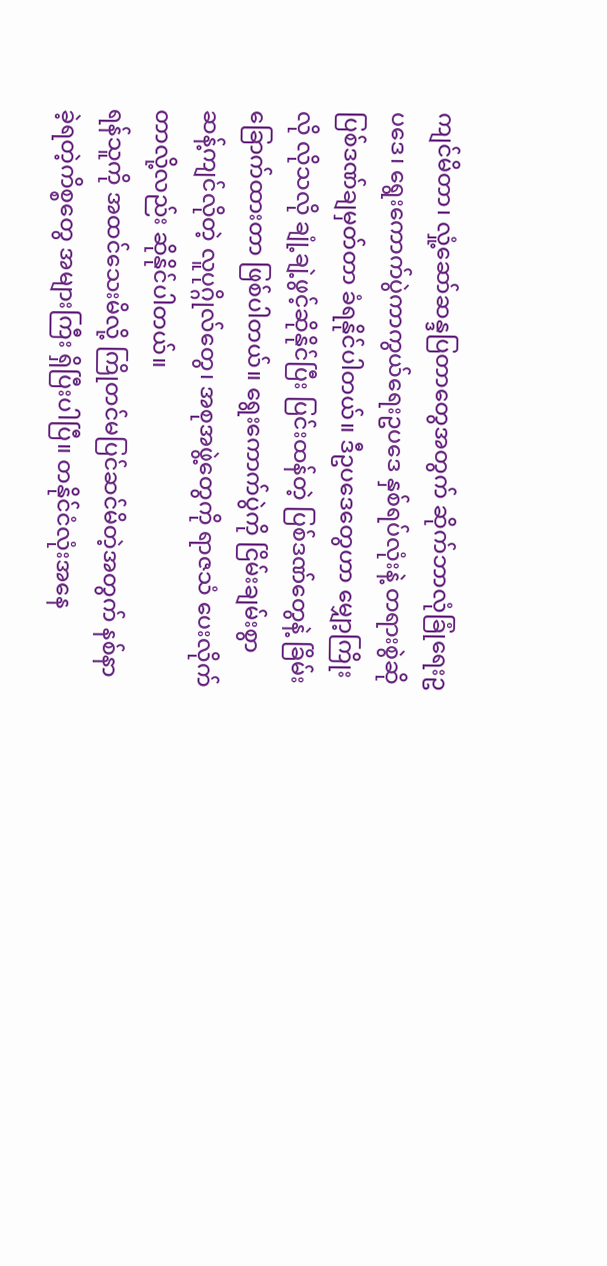ကျင်မိတာ၊ လှုံ့ဆော်ဆန္ဒပြတာတွေအတွက် ဆိုက်ဘာလုံခြုံရေးဥပဒေ၊ ရွေးကောက်ပွဲကာကွယ်ရေးဥပဒေ နှစ်ရပ်လုံးနဲ့ တရားစွဲဆို ပြစ်ဒဏ်ချမှတ်တာ ခံရနိုင်ပါတယ်။ ဒီဥပဒေတွေဟာ မျှော့ကြိုးလို လိုသလို ချုံ့ချဲ့ဖွင့်ဆိုနိုင်ပြီး ပြင်းထန်တဲ့ ပြစ်ဒဏ်တွေနဲ့ ခြိမ်းခြောက်ထားတာ ဖြစ်ပါတယ်။ ရွေးကောက်ပွဲကို ငြိမ်းချမ်းစွာ ဆန့်ကျင်လိုတဲ့ လူပုဂ္ဂိုလ်တွေ၊ အစုအဖွဲ့တွေကို ရာဇသံ ပေးလိုက်တာလို့လည်း ဆိုနိုင်ပါတယ်။
ရန်သူကို အထင်သေးမိလို့ ကြိုတင်မပြင်ဆင်မိတဲ့အတွက် နစ်နာခဲ့ရတဲ့ကိစ္စတွေ အများကြီး ရှိပြီးပါပြီ။ တနိုင်ငံလုံးအနေ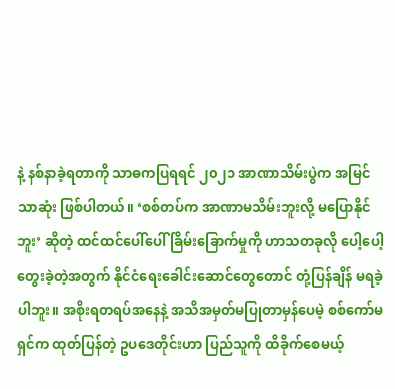နဲ့ နစ်နာခဲ့ရတာကို သာဓကပြရရင် ၂၀၂၁ အာဏာသိမ်းပွဲက အမြင်သာဆုံး ဖြစ်ပါတယ်။ ‘စစ်တပ်က အာဏာမသိမ်းဘူးလို့ မပြောနိုင်ဘူး’ ဆိုတဲ့ ထင်ထင်ပေါ်ပေါ် ခြိမ်းခြောက်မှုကို ဟာသတခုလို ပေါ့ပေါ့တွေးခဲ့တဲ့အတွက် နိုင်ငံရေးခေါင်းဆောင်တွေတောင် တုံ့ပြန်ချိန် မရခဲ့ပါဘူး။ အစိုးရတရပ်အနေနဲ့ အသိအမှတ်မပြုတာမှန်ပေမဲ့ စစ်ကော်မရှင်က ထုတ်ပြန်တဲ့ ဥပဒေတိုင်းဟာ ပြည်သူကို ထိခိုက်စေမယ့်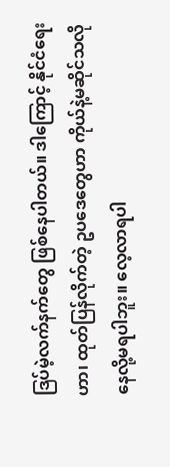ဒြပ်မဲ့လက်နက်တွေ ဖြစ်နေပါတယ်။ ဒါကြောင့် နိုင်ငံရေးဟာ၊ ထုတ်ပြန်လိုက်တဲ့ ဥပဒေတွေဟာ ကိုယ်နဲ့မဆိုင်သလို နေလို့မရပါဘူး။ လေ့လာရပါ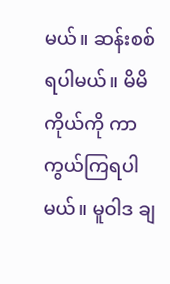မယ်။ ဆန်းစစ်ရပါမယ်။ မိမိကိုယ်ကို ကာကွယ်ကြရပါမယ်။ မူဝါဒ ချ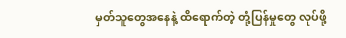မှတ်သူတွေအနေနဲ့ ထိရောက်တဲ့ တုံ့ပြန်မှုတွေ လုပ်ဖို့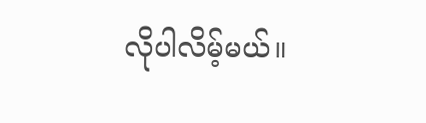လိုပါလိမ့်မယ်။